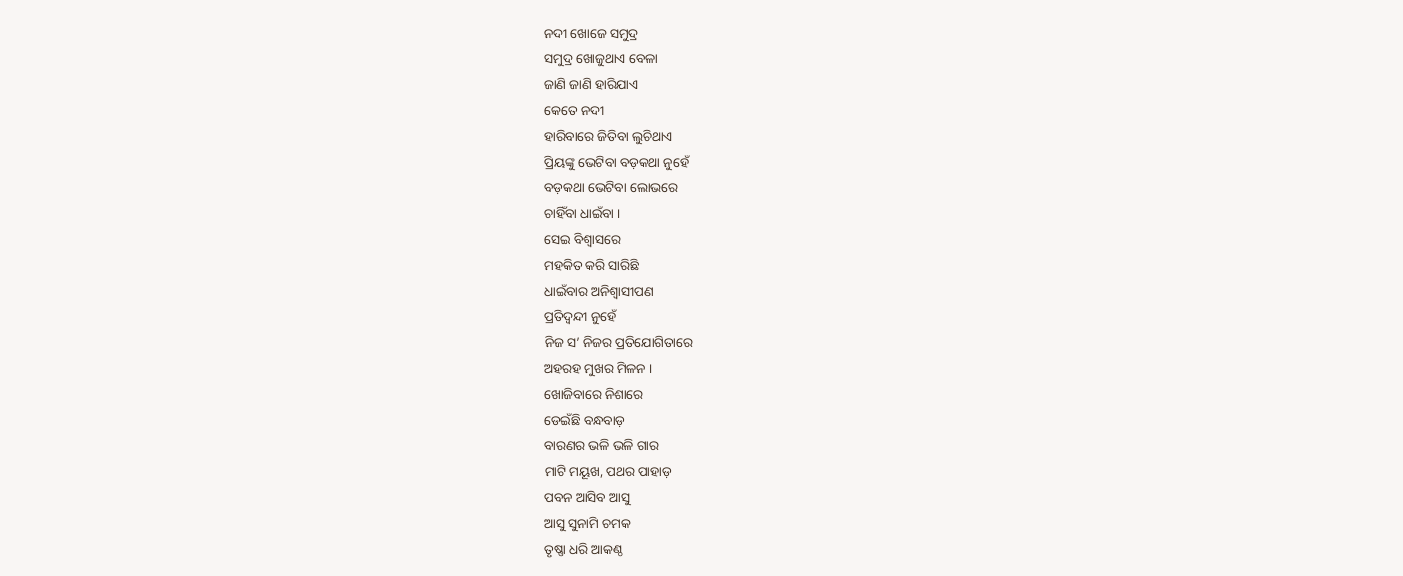ନଦୀ ଖୋଜେ ସମୁଦ୍ର
ସମୁଦ୍ର ଖୋଜୁଥାଏ ବେଳା
ଜାଣି ଜାଣି ହାରିଯାଏ
କେତେ ନଦୀ
ହାରିବାରେ ଜିତିବା ଲୁଚିଥାଏ
ପ୍ରିୟଙ୍କୁ ଭେଟିବା ବଡ଼କଥା ନୁହେଁ
ବଡ଼କଥା ଭେଟିବା ଲୋଭରେ
ଚାହିଁବା ଧାଇଁବା ।
ସେଇ ବିଶ୍ୱାସରେ
ମହକିତ କରି ସାରିଛି
ଧାଇଁବାର ଅନିଶ୍ୱାସୀପଣ
ପ୍ରତିଦ୍ୱନ୍ଦୀ ନୁହେଁ
ନିଜ ସ’ ନିଜର ପ୍ରତିଯୋଗିତାରେ
ଅହରହ ମୁଖର ମିଳନ ।
ଖୋଜିବାରେ ନିଶାରେ
ଡେଇଁଛି ବନ୍ଧବାଡ଼
ବାରଣର ଭଳି ଭଳି ଗାର
ମାଟି ମୟୂଖ, ପଥର ପାହାଡ଼
ପବନ ଆସିବ ଆସୁ
ଆସୁ ସୁନାମି ଚମକ
ତୃଷ୍ଣା ଧରି ଆକଣ୍ଠ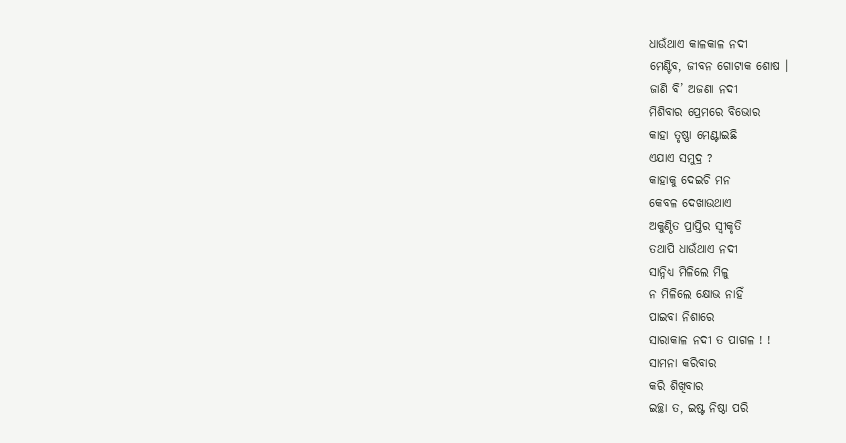ଧାଉଁଥାଏ କାଳକାଳ ନଦୀ
ମେଣ୍ଟିବ, ଜୀବନ ଗୋଟାକ ଶୋଷ ।
ଜାଣି ବି’ ଅଜଣା ନଦୀ
ମିଶିବାର ପ୍ରେମରେ ବିଭୋର
କାହା ତୃଷ୍ଣା ମେଣ୍ଟାଇଛି
ଏଯାଏ ସମୁଦ୍ର ?
କାହାକୁ ଦେଇଚି ମନ
କେବଳ ଦେଖାଉଥାଏ
ଅକୁଣ୍ଠିତ ପ୍ରାପ୍ତିର ସ୍ୱୀକୃତି
ତଥାପି ଧାଉଁଥାଏ ନଦୀ
ସାନ୍ନିଧ୍ୟ ମିଳିଲେ ମିଳୁ
ନ ମିଳିଲେ କ୍ଷୋଭ ନାହିଁ
ପାଇବା ନିଶାରେ
ସାରାକାଳ ନଦୀ ତ ପାଗଳ ! !
ସାମନା କରିବାର
କରି ଶିଖିବାର
ଇଚ୍ଛା ତ, ଇଷ୍ଟ ନିଷ୍ଠା ପରି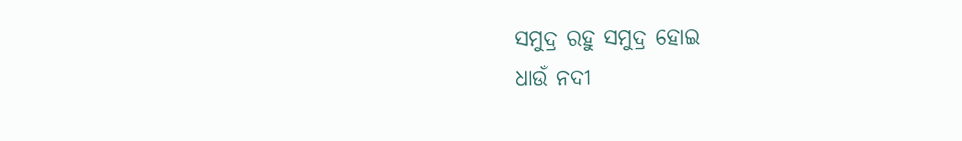ସମୁଦ୍ର ରହୁ ସମୁଦ୍ର ହୋଇ
ଧାଉଁ ନଦୀ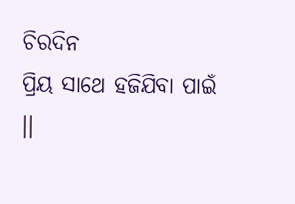ଚିରଦିନ
ପ୍ରିୟ ସାଥେ ହଜିଯିବା ପାଇଁ ।।